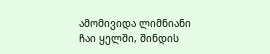ამომივიდა ლიმნიანი ჩაი ყელში, შინდის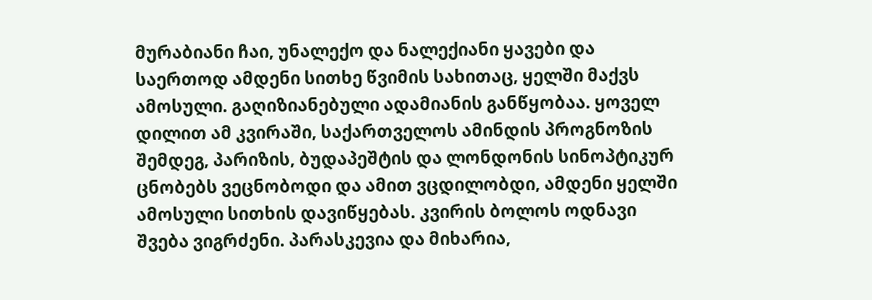მურაბიანი ჩაი, უნალექო და ნალექიანი ყავები და საერთოდ ამდენი სითხე წვიმის სახითაც, ყელში მაქვს ამოსული. გაღიზიანებული ადამიანის განწყობაა. ყოველ დილით ამ კვირაში, საქართველოს ამინდის პროგნოზის შემდეგ, პარიზის, ბუდაპეშტის და ლონდონის სინოპტიკურ ცნობებს ვეცნობოდი და ამით ვცდილობდი, ამდენი ყელში ამოსული სითხის დავიწყებას. კვირის ბოლოს ოდნავი შვება ვიგრძენი. პარასკევია და მიხარია,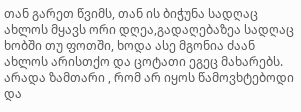თან გარეთ წვიმს, თან ის ბიჭუნა სადღაც ახლოს მყავს ორი დღეა,გადაღებაზეა სადღაც ხობში თუ ფოთში, ხოდა ასე მგონია ძაან ახლოს არისთქო და ცოტათი ეგეც მახარებს. არადა ზამთარი , რომ არ იყოს წამოვხტებოდი და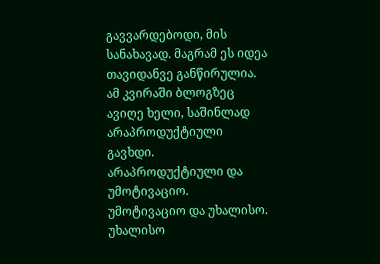გავვარდებოდი, მის სანახავად. მაგრამ ეს იდეა თავიდანვე განწირულია.
ამ კვირაში ბლოგზეც ავიღე ხელი, საშინლად არაპროდუქტიული გავხდი. არაპროდუქტიული და უმოტივაციო. უმოტივაციო და უხალისო. უხალისო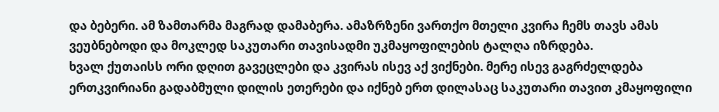და ბებერი. ამ ზამთარმა მაგრად დამაბერა. ამაზრზენი ვართქო მთელი კვირა ჩემს თავს ამას ვეუბნებოდი და მოკლედ საკუთარი თავისადმი უკმაყოფილების ტალღა იზრდება.
ხვალ ქუთაისს ორი დღით გავეცლები და კვირას ისევ აქ ვიქნები. მერე ისევ გაგრძელდება ერთკვირიანი გადაბმული დილის ეთერები და იქნებ ერთ დილასაც საკუთარი თავით კმაყოფილი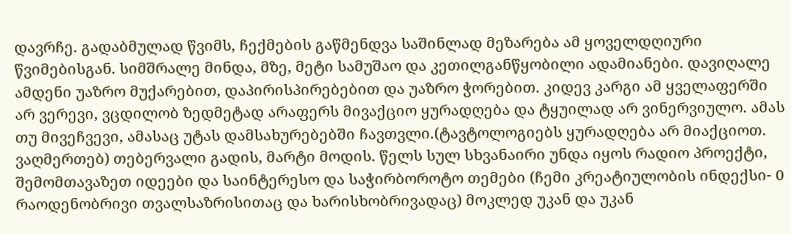დავრჩე. გადაბმულად წვიმს, ჩექმების გაწმენდვა საშინლად მეზარება ამ ყოველდღიური წვიმებისგან. სიმშრალე მინდა, მზე, მეტი სამუშაო და კეთილგანწყობილი ადამიანები. დავიღალე ამდენი უაზრო მუქარებით, დაპირისპირებებით და უაზრო ჭორებით. კიდევ კარგი ამ ყველაფერში არ ვერევი, ვცდილობ ზედმეტად არაფერს მივაქციო ყურადღება და ტყუილად არ ვინერვიულო. ამას თუ მივეჩვევი, ამასაც უტას დამსახურებებში ჩავთვლი.(ტავტოლოგიებს ყურადღება არ მიაქციოთ. ვაღმერთებ) თებერვალი გადის, მარტი მოდის. წელს სულ სხვანაირი უნდა იყოს რადიო პროექტი, შემომთავაზეთ იდეები და საინტერესო და საჭირბოროტო თემები (ჩემი კრეატიულობის ინდექსი- 0 რაოდენობრივი თვალსაზრისითაც და ხარისხობრივადაც) მოკლედ უკან და უკან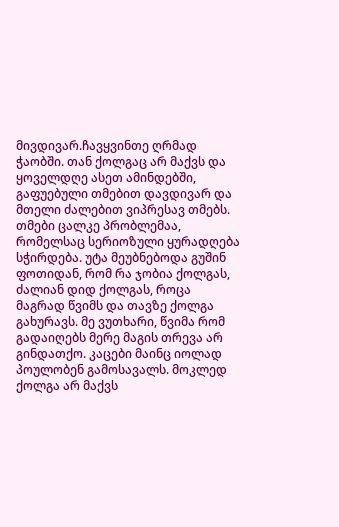მივდივარ.ჩავყვინთე ღრმად ჭაობში. თან ქოლგაც არ მაქვს და ყოველდღე ასეთ ამინდებში, გაფუებული თმებით დავდივარ და მთელი ძალებით ვიპრესავ თმებს. თმები ცალკე პრობლემაა, რომელსაც სერიოზული ყურადღება სჭირდება. უტა მეუბნებოდა გუშინ ფოთიდან, რომ რა ჯობია ქოლგას, ძალიან დიდ ქოლგას, როცა მაგრად წვიმს და თავზე ქოლგა გახურავს. მე ვუთხარი, წვიმა რომ გადაიღებს მერე მაგის თრევა არ გინდათქო. კაცები მაინც იოლად პოულობენ გამოსავალს. მოკლედ ქოლგა არ მაქვს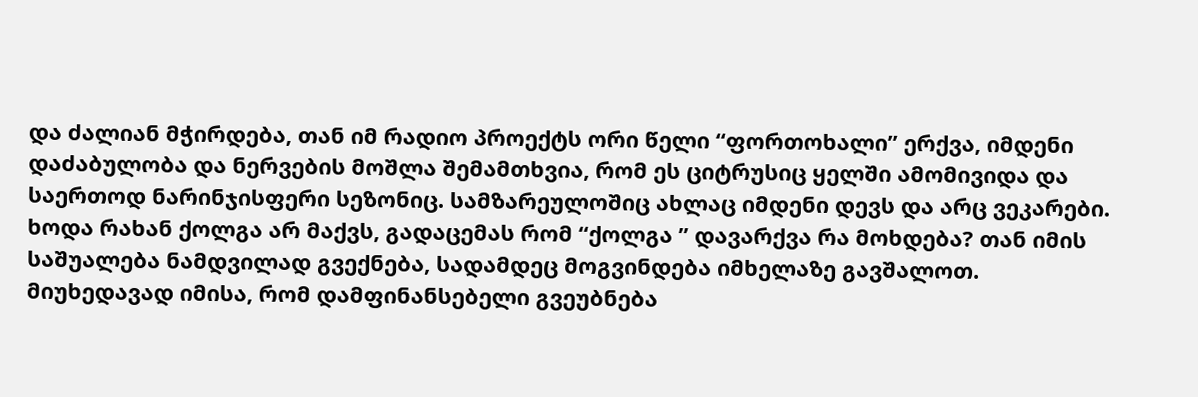და ძალიან მჭირდება, თან იმ რადიო პროექტს ორი წელი “ფორთოხალი” ერქვა, იმდენი დაძაბულობა და ნერვების მოშლა შემამთხვია, რომ ეს ციტრუსიც ყელში ამომივიდა და საერთოდ ნარინჯისფერი სეზონიც. სამზარეულოშიც ახლაც იმდენი დევს და არც ვეკარები. ხოდა რახან ქოლგა არ მაქვს, გადაცემას რომ “ქოლგა ” დავარქვა რა მოხდება? თან იმის საშუალება ნამდვილად გვექნება, სადამდეც მოგვინდება იმხელაზე გავშალოთ. მიუხედავად იმისა, რომ დამფინანსებელი გვეუბნება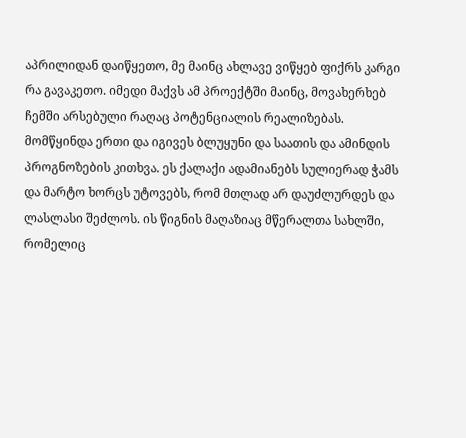აპრილიდან დაიწყეთო, მე მაინც ახლავე ვიწყებ ფიქრს კარგი რა გავაკეთო. იმედი მაქვს ამ პროექტში მაინც, მოვახერხებ ჩემში არსებული რაღაც პოტენციალის რეალიზებას. მომწყინდა ერთი და იგივეს ბლუყუნი და საათის და ამინდის პროგნოზების კითხვა. ეს ქალაქი ადამიანებს სულიერად ჭამს და მარტო ხორცს უტოვებს, რომ მთლად არ დაუძლურდეს და ლასლასი შეძლოს. ის წიგნის მაღაზიაც მწერალთა სახლში, რომელიც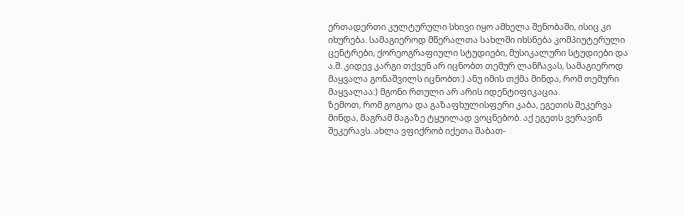ერთადერთი კულტურული სხივი იყო ამხელა შენობაში, ისიც კი იხურება. სამაგიეროდ მწერალთა სახლში იხსნება კომპიუტერული ცენტრები, ქორეოგრაფიული სტუდიები, მუსიკალური სტუდიები და ა.შ. კიდევ კარგი თქვენ არ იცნობთ თემურ ლანჩავას, სამაგიეროდ მაყვალა გონაშვილს იცნობთ:) ანუ იმის თქმა მინდა, რომ თემური მაყვალაა:) მგონი რთული არ არის იდენტიფიკაცია.
ზემოთ, რომ გოგოა და გაზაფხულისფერი კაბა, ეგეთის შეკერვა მინდა, მაგრამ მაგაზე ტყუილად ვოცნებობ. აქ ეგეთს ვერავინ შეკერავს. ახლა ვფიქრობ იქეთა შაბათ-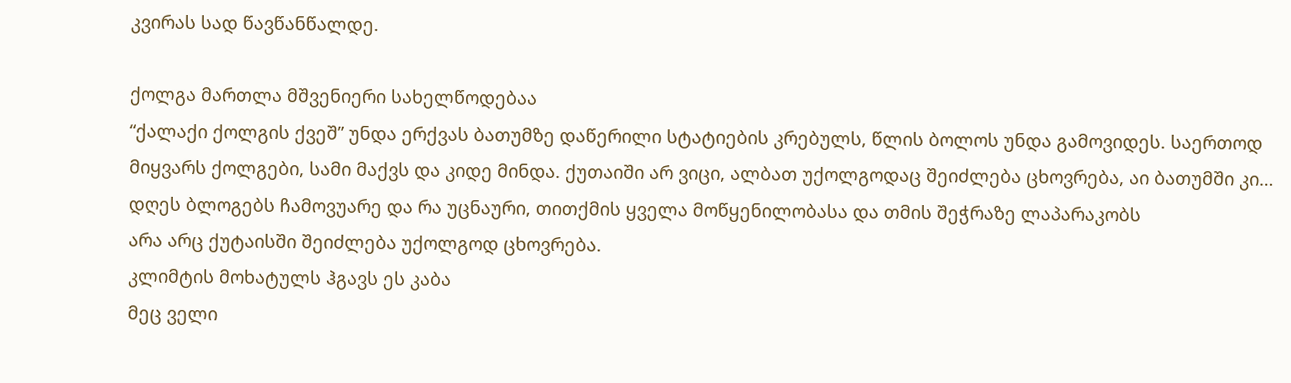კვირას სად წავწანწალდე.

ქოლგა მართლა მშვენიერი სახელწოდებაა
“ქალაქი ქოლგის ქვეშ” უნდა ერქვას ბათუმზე დაწერილი სტატიების კრებულს, წლის ბოლოს უნდა გამოვიდეს. საერთოდ მიყვარს ქოლგები, სამი მაქვს და კიდე მინდა. ქუთაიში არ ვიცი, ალბათ უქოლგოდაც შეიძლება ცხოვრება, აი ბათუმში კი…
დღეს ბლოგებს ჩამოვუარე და რა უცნაური, თითქმის ყველა მოწყენილობასა და თმის შეჭრაზე ლაპარაკობს
არა არც ქუტაისში შეიძლება უქოლგოდ ცხოვრება.
კლიმტის მოხატულს ჰგავს ეს კაბა
მეც ველი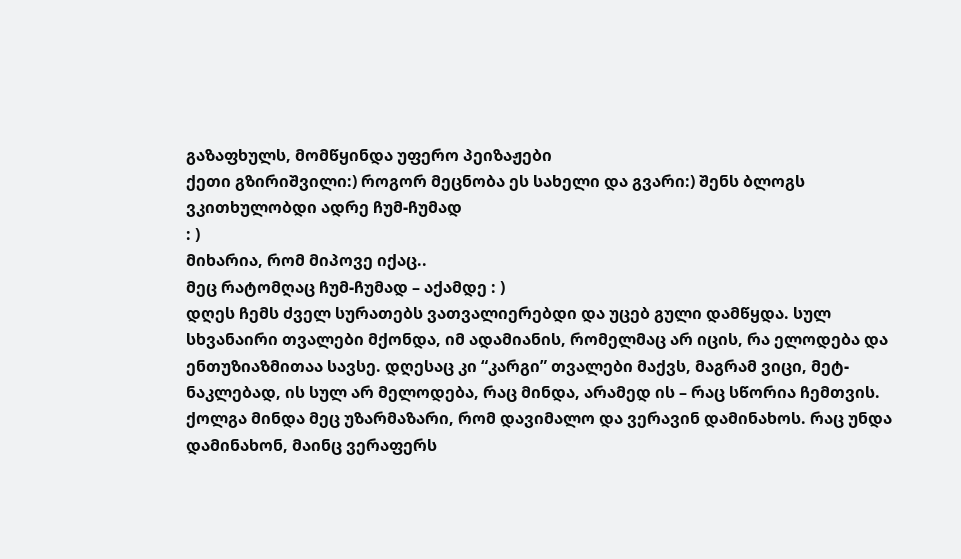გაზაფხულს, მომწყინდა უფერო პეიზაჟები
ქეთი გზირიშვილი:) როგორ მეცნობა ეს სახელი და გვარი:) შენს ბლოგს ვკითხულობდი ადრე ჩუმ-ჩუმად
: )
მიხარია, რომ მიპოვე იქაც..
მეც რატომღაც ჩუმ-ჩუმად – აქამდე : )
დღეს ჩემს ძველ სურათებს ვათვალიერებდი და უცებ გული დამწყდა. სულ სხვანაირი თვალები მქონდა, იმ ადამიანის, რომელმაც არ იცის, რა ელოდება და ენთუზიაზმითაა სავსე. დღესაც კი “კარგი” თვალები მაქვს, მაგრამ ვიცი, მეტ-ნაკლებად, ის სულ არ მელოდება, რაც მინდა, არამედ ის – რაც სწორია ჩემთვის.
ქოლგა მინდა მეც უზარმაზარი, რომ დავიმალო და ვერავინ დამინახოს. რაც უნდა დამინახონ, მაინც ვერაფერს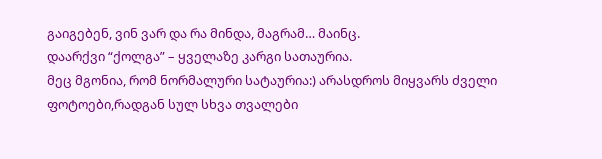გაიგებენ, ვინ ვარ და რა მინდა, მაგრამ… მაინც.
დაარქვი “ქოლგა” – ყველაზე კარგი სათაურია.
მეც მგონია, რომ ნორმალური სატაურია:) არასდროს მიყვარს ძველი ფოტოები,რადგან სულ სხვა თვალები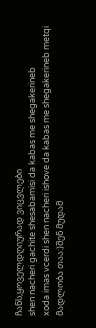ჩანს,ყოველდღიურად ვიცვლები
shen nacheri gachite shesabamisi da kabas me shegakerineb
xoda imas vcerdi shen nacheri ishove da kabas me shegakerineb metqi
მადლობა თაა:)შენ მუდამ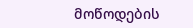მოწოდების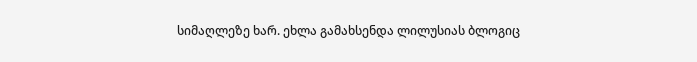სიმაღლეზე ხარ. ეხლა გამახსენდა ლილუსიას ბლოგიც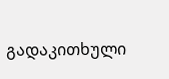გადაკითხული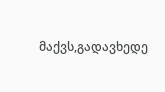მაქვს,გადავხედე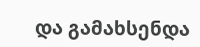და გამახსენდა